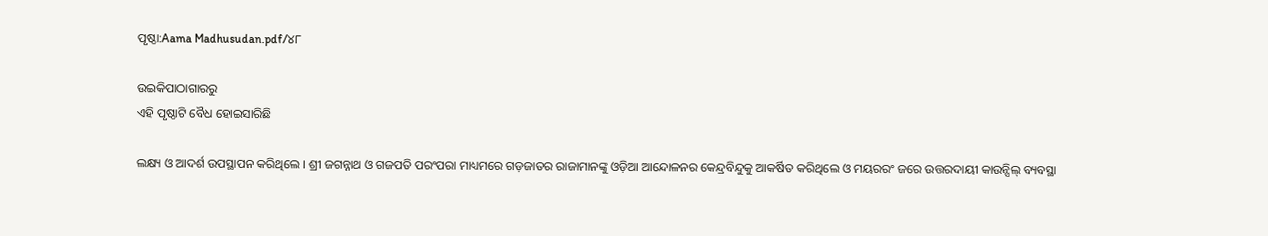ପୃଷ୍ଠା:Aama Madhusudan.pdf/୪୮

ଉଇକିପାଠାଗାର‌ରୁ
ଏହି ପୃଷ୍ଠାଟି ବୈଧ ହୋଇସାରିଛି

ଲକ୍ଷ୍ୟ ଓ ଆଦର୍ଶ ଉପସ୍ଥାପନ କରିଥିଲେ । ଶ୍ରୀ ଜଗନ୍ନାଥ ଓ ଗଜପତି ପରଂପରା ମାଧ୍ୟମରେ ଗଡ଼ଜାତର ରାଜାମାନଙ୍କୁ ଓଡ଼ିଆ ଆନ୍ଦୋଳନର କେନ୍ଦ୍ରବିନ୍ଦୁକୁ ଆକର୍ଷିତ କରିଥିଲେ ଓ ମୟରରଂ ଜରେ ଉତ୍ତରଦାୟୀ କାଉନ୍ସିଲ୍ ବ୍ୟବସ୍ଥା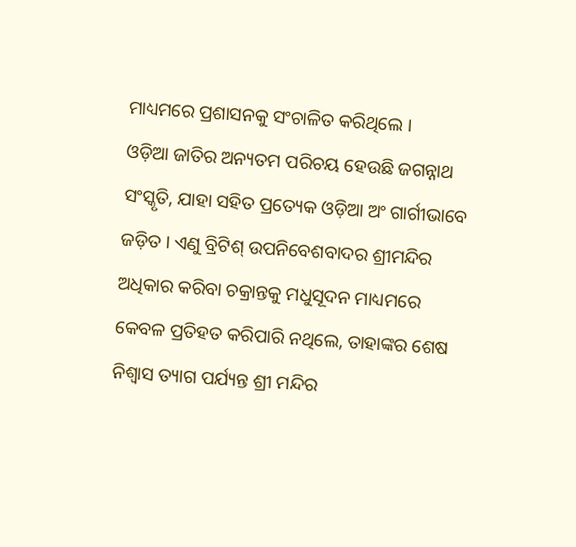ମାଧ୍ୟମରେ ପ୍ରଶାସନକୁ ସଂଚାଳିତ କରିଥିଲେ ।
ଓଡ଼ିଆ ଜାତିର ଅନ୍ୟତମ ପରିଚୟ ହେଉଛି ଜଗନ୍ନାଥ ସଂସ୍କୃତି, ଯାହା ସହିତ ପ୍ରତ୍ୟେକ ଓଡ଼ିଆ ଅଂ ଗାର୍ଗୀଭାବେ ଜଡ଼ିତ । ଏଣୁ ବ୍ରିଟିଶ୍ ଉପନିବେଶବାଦର ଶ୍ରୀମନ୍ଦିର ଅଧିକାର କରିବା ଚକ୍ରାନ୍ତକୁ ମଧୁସୂଦନ ମାଧ୍ୟମରେ କେବଳ ପ୍ରତିହତ କରିପାରି ନଥିଲେ, ତାହାଙ୍କର ଶେଷ ନିଶ୍ବାସ ତ୍ୟାଗ ପର୍ଯ୍ୟନ୍ତ ଶ୍ରୀ ମନ୍ଦିର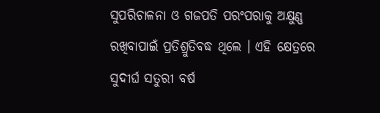ସୁପରିଚାଳନା ଓ ଗଜପତି ପରଂପରାକୁ ଅକ୍ଷୁଣ୍ଣ ରଖିବାପାଇଁ ପ୍ରତିଶ୍ରୁତିବଦ୍ଧ ଥିଲେ । ଏହି କ୍ଷେତ୍ରରେ ସୁଦୀର୍ଘ ସତୁରୀ ବର୍ଷ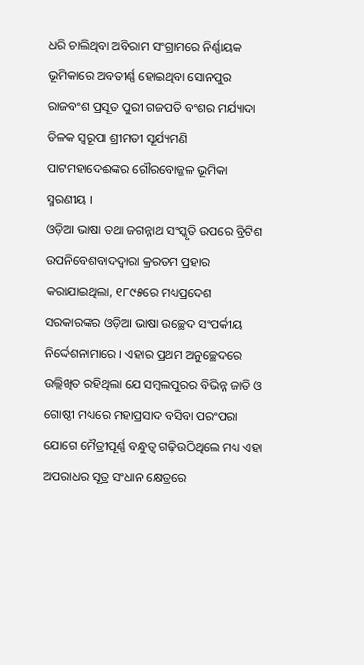ଧରି ଚାଲିଥିବା ଅବିରାମ ସଂଗ୍ରାମରେ ନିର୍ଣ୍ଣାୟକ ଭୂମିକାରେ ଅବତୀର୍ଣ୍ଣ ହୋଇଥିବା ସୋନପୁର ରାଜବଂଶ ପ୍ରସୂତ ପୁରୀ ଗଜପତି ବଂଶର ମର୍ଯ୍ୟାଦା ତିଳକ ସ୍ବରୂପା ଶ୍ରୀମତୀ ସୂର୍ଯ୍ୟମଣି ପାଟମହାଦେଈଙ୍କର ଗୌରବୋଜ୍ଜଳ ଭୂମିକା ସ୍ମରଣୀୟ ।
ଓଡ଼ିଆ ଭାଷା ତଥା ଜଗନ୍ନାଥ ସଂସ୍କୃତି ଉପରେ ବ୍ରିଟିଶ ଉପନିବେଶବାଦଦ୍ୱାରା କ୍ରରତମ ପ୍ରହାର କରାଯାଇଥିଲା, ୧୮୯୫ରେ ମଧ୍ୟପ୍ରଦେଶ ସରକାରଙ୍କର ଓଡ଼ିଆ ଭାଷା ଉଚ୍ଛେଦ ସଂପର୍କୀୟ ନିର୍ଦ୍ଦେଶନାମାରେ । ଏହାର ପ୍ରଥମ ଅନୁଚ୍ଛେଦରେ ଉଲ୍ଲିଖିତ ରହିଥିଲା ଯେ ସମ୍ବଲପୁରର ବିଭିନ୍ନ ଜାତି ଓ ଗୋଷ୍ଠୀ ମଧ୍ୟରେ ମହାପ୍ରସାଦ ବସିବା ପରଂପରା ଯୋଗେ ମୈତ୍ରୀପୂର୍ଣ୍ଣ ବନ୍ଧୁତ୍ବ ଗଢ଼ିଉଠିଥିଲେ ମଧ୍ୟ ଏହା ଅପରାଧର ସୂତ୍ର ସଂଧାନ କ୍ଷେତ୍ରରେ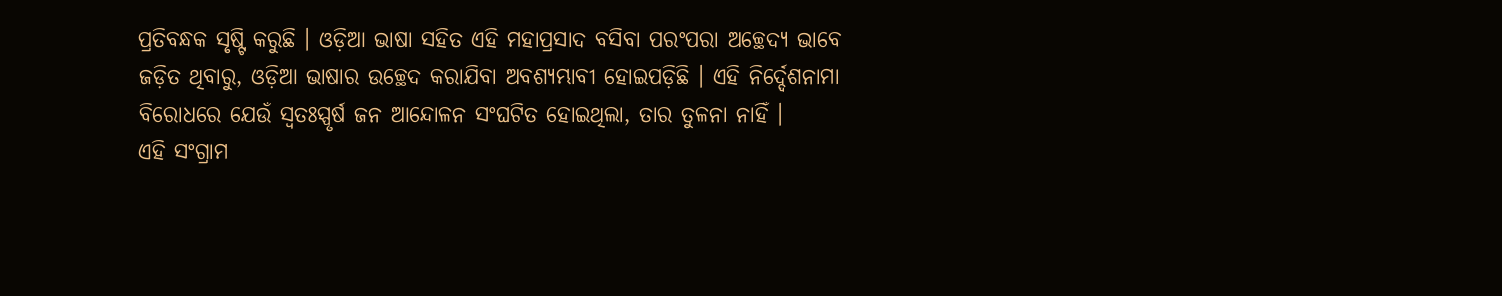ପ୍ରତିବନ୍ଧକ ସୃଷ୍ଟି କରୁଛି । ଓଡ଼ିଆ ଭାଷା ସହିତ ଏହି ମହାପ୍ରସାଦ ବସିବା ପରଂପରା ଅଚ୍ଛେଦ୍ୟ ଭାବେ ଜଡ଼ିତ ଥିବାରୁ, ଓଡ଼ିଆ ଭାଷାର ଉଚ୍ଛେଦ କରାଯିବା ଅବଶ୍ୟମ୍ଭାବୀ ହୋଇପଡ଼ିଛି । ଏହି ନିର୍ଦ୍ଦେଶନାମା ବିରୋଧରେ ଯେଉଁ ସ୍ବତଃସ୍ପୃର୍ଷ ଜନ ଆନ୍ଦୋଳନ ସଂଘଟିତ ହୋଇଥିଲା, ତାର ତୁଳନା ନାହିଁ ।
ଏହି ସଂଗ୍ରାମ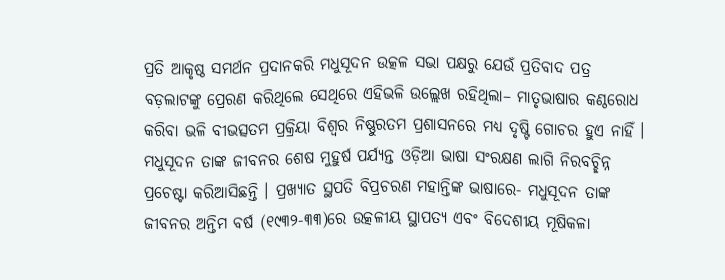ପ୍ରତି ଆକୃଷ୍ଠ ସମର୍ଥନ ପ୍ରଦାନକରି ମଧୁସୂଦନ ଉତ୍କଳ ସଭା ପକ୍ଷରୁ ଯେଉଁ ପ୍ରତିବାଦ ପତ୍ର ବଡ଼ଲାଟଙ୍କୁ ପ୍ରେରଣ କରିଥିଲେ ସେଥିରେ ଏହିଭଳି ଉଲ୍ଲେଖ ରହିଥିଲା– ମାତୃଭାଷାର କଣ୍ଠରୋଧ କରିବା ଭଳି ବୀଭତ୍ସତମ ପ୍ରକ୍ରିୟା ବିଶ୍ବର ନିଷ୍ଣୁରତମ ପ୍ରଶାସନରେ ମଧ୍ୟ ଦୃଷ୍ଟି ଗୋଚର ହୁଏ ନାହିଁ ।
ମଧୁସୂଦନ ତାଙ୍କ ଜୀବନର ଶେଷ ମୁହୁର୍ଷ ପର୍ଯ୍ୟନ୍ତ ଓଡ଼ିଆ ଭାଷା ସଂରକ୍ଷଣ ଲାଗି ନିରବଚ୍ଛିନ୍ନ ପ୍ରଚେଷ୍ଟା କରିଆସିଛନ୍ତି । ପ୍ରଖ୍ୟାତ ସ୍ଥପତି ବିପ୍ରଚରଣ ମହାନ୍ତିଙ୍କ ଭାଷାରେ- ମଧୁସୂଦନ ତାଙ୍କ ଜୀବନର ଅନ୍ତିମ ବର୍ଷ (୧୯୩୨-୩୩)ରେ ଉତ୍କଳୀୟ ସ୍ଥାପତ୍ୟ ଏବଂ ବିଦେଶୀୟ ମୂଷିକଳା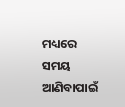ମଧ୍ୟରେ ସମୟ ଆଣିବାପାଇଁ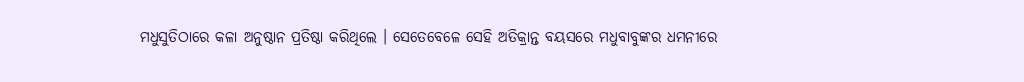ମଧୁସୁତିଠାରେ କଳା ଅନୁଷ୍ଠାନ ପ୍ରତିଷ୍ଠା କରିଥିଲେ । ସେତେବେଳେ ସେହି ଅତିକ୍ରାନ୍ତ ବୟସରେ ମଧୁବାବୁଙ୍କର ଧମନୀରେ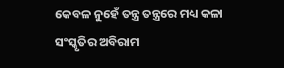କେବଳ ନୁହେଁ ତନ୍ତ୍ର ତନ୍ତ୍ରରେ ମଧ୍ୟ କଳା ସଂସ୍କୃତିର ଅବିରାମ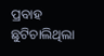ପ୍ରବାହ ଛୁଟିଚାଲିଥିଲା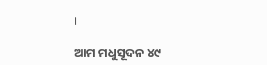।

ଆମ ମଧୁସୂଦନ ୪୯